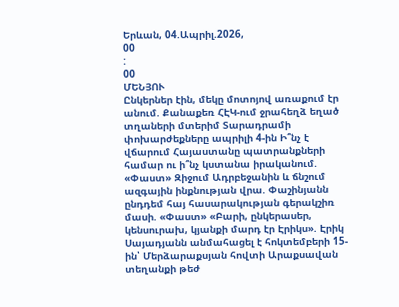Երևան, 04.Ապրիլ.2026,
00
:
00
ՄԵՆՅՈՒ
Ընկերներ էին, մեկը մոտոյով առաքում էր անում. Քանաքեռ ՀԷԿ-ում ջրահեղձ եղած տղաների մտերիմ Տարադրամի փոխարժեքները ապրիլի 4-ին Ի՞նչ է վճարում Հայաստանը պատրանքների համար ու ի՞նչ կստանա իրականում. «Փաստ» Զիջում Ադրբեջանին և ճնշում ազգային ինքնության վրա. Փաշինյանն ընդդեմ հայ հասարակության գերակշիռ մասի. «Փաստ» «Բարի, ընկերասեր, կենսուրախ, կյանքի մարդ էր Էրիկս». Էրիկ Սայադյանն անմահացել է հոկտեմբերի 15-ին՝ Մերձարաքսյան հովտի Արաքսավան տեղանքի թեժ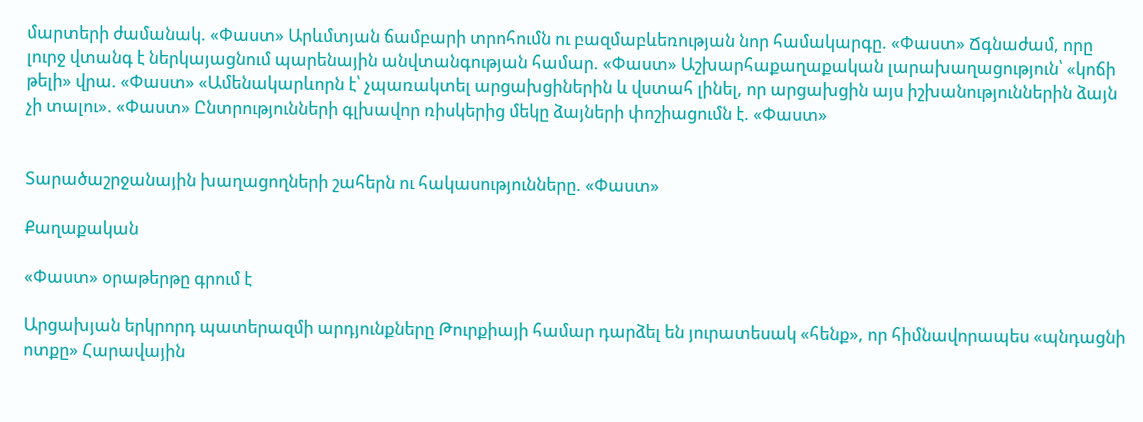մարտերի ժամանակ. «Փաստ» Արևմտյան ճամբարի տրոհումն ու բազմաբևեռության նոր համակարգը. «Փաստ» Ճգնաժամ, որը լուրջ վտանգ է ներկայացնում պարենային անվտանգության համար. «Փաստ» Աշխարհաքաղաքական լարախաղացություն՝ «կոճի թելի» վրա. «Փաստ» «Ամենակարևորն է՝ չպառակտել արցախցիներին և վստահ լինել, որ արցախցին այս իշխանություններին ձայն չի տալու». «Փաստ» Ընտրությունների գլխավոր ռիսկերից մեկը ձայների փոշիացումն է. «Փաստ»


Տարածաշրջանային խաղացողների շահերն ու հակասությունները. «Փաստ»

Քաղաքական

«Փաստ» օրաթերթը գրում է

Արցախյան երկրորդ պատերազմի արդյունքները Թուրքիայի համար դարձել են յուրատեսակ «հենք», որ հիմնավորապես «պնդացնի ոտքը» Հարավային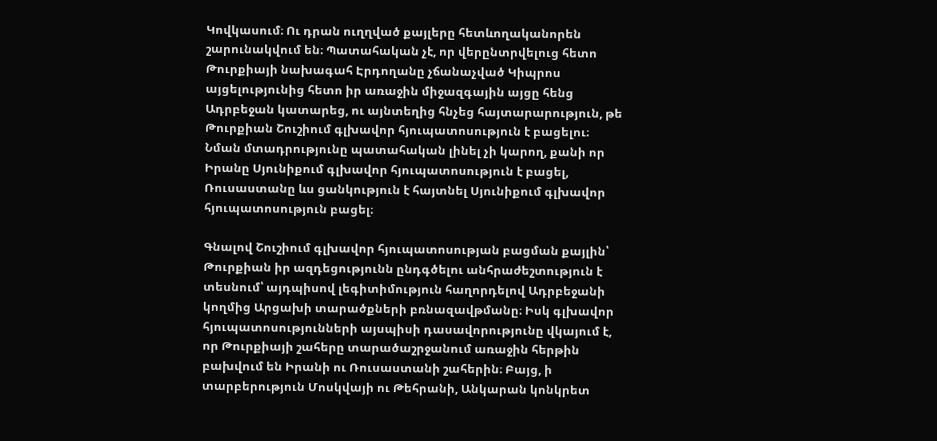Կովկասում։ Ու դրան ուղղված քայլերը հետևողականորեն շարունակվում են։ Պատահական չէ, որ վերընտրվելուց հետո Թուրքիայի նախագահ Էրդողանը չճանաչված Կիպրոս այցելությունից հետո իր առաջին միջազգային այցը հենց Ադրբեջան կատարեց, ու այնտեղից հնչեց հայտարարություն, թե Թուրքիան Շուշիում գլխավոր հյուպատոսություն է բացելու։ Նման մտադրությունը պատահական լինել չի կարող, քանի որ Իրանը Սյունիքում գլխավոր հյուպատոսություն է բացել, Ռուսաստանը ևս ցանկություն է հայտնել Սյունիքում գլխավոր հյուպատոսություն բացել։

Գնալով Շուշիում գլխավոր հյուպատոսության բացման քայլին՝ Թուրքիան իր ազդեցությունն ընդգծելու անհրաժեշտություն է տեսնում՝ այդպիսով լեգիտիմություն հաղորդելով Ադրբեջանի կողմից Արցախի տարածքների բռնազավթմանը։ Իսկ գլխավոր հյուպատոսությունների այսպիսի դասավորությունը վկայում է, որ Թուրքիայի շահերը տարածաշրջանում առաջին հերթին բախվում են Իրանի ու Ռուսաստանի շահերին։ Բայց, ի տարբերություն Մոսկվայի ու Թեհրանի, Անկարան կոնկրետ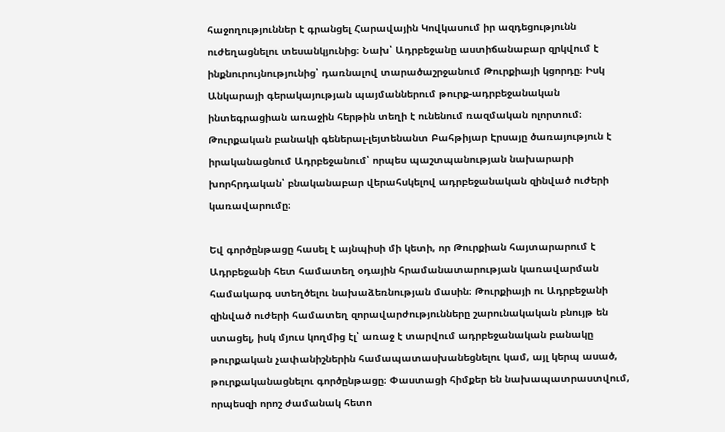հաջողություններ է գրանցել Հարավային Կովկասում իր ազդեցությունն ուժեղացնելու տեսանկյունից։ Նախ՝ Ադրբեջանը աստիճանաբար զրկվում է ինքնուրույնությունից՝ դառնալով տարածաշրջանում Թուրքիայի կցորդը։ Իսկ Անկարայի գերակայության պայմաններում թուրք-ադրբեջանական ինտեգրացիան առաջին հերթին տեղի է ունենում ռազմական ոլորտում։ Թուրքական բանակի գեներալ-լեյտենանտ Բահթիյար Էրսայը ծառայություն է իրականացնում Ադրբեջանում՝ որպես պաշտպանության նախարարի խորհրդական՝ բնականաբար վերահսկելով ադրբեջանական զինված ուժերի կառավարումը։

Եվ գործընթացը հասել է այնպիսի մի կետի, որ Թուրքիան հայտարարում է Ադրբեջանի հետ համատեղ օդային հրամանատարության կառավարման համակարգ ստեղծելու նախաձեռնության մասին։ Թուրքիայի ու Ադրբեջանի զինված ուժերի համատեղ զորավարժությունները շարունակական բնույթ են ստացել, իսկ մյուս կողմից էլ՝ առաջ է տարվում ադրբեջանական բանակը թուրքական չափանիշներին համապատասխանեցնելու կամ, այլ կերպ ասած, թուրքականացնելու գործընթացը։ Փաստացի հիմքեր են նախապատրաստվում, որպեսզի որոշ ժամանակ հետո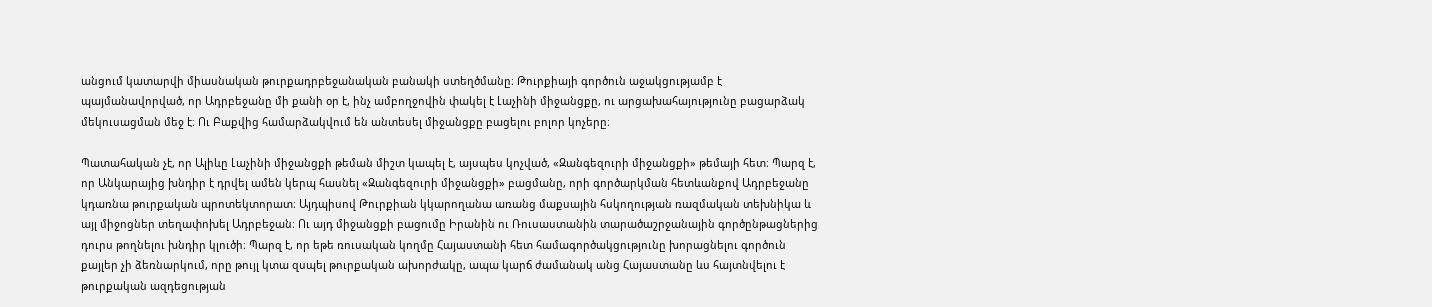անցում կատարվի միասնական թուրքադրբեջանական բանակի ստեղծմանը։ Թուրքիայի գործուն աջակցությամբ է պայմանավորված, որ Ադրբեջանը մի քանի օր է, ինչ ամբողջովին փակել է Լաչինի միջանցքը, ու արցախահայությունը բացարձակ մեկուսացման մեջ է։ Ու Բաքվից համարձակվում են անտեսել միջանցքը բացելու բոլոր կոչերը։

Պատահական չէ, որ Ալիևը Լաչինի միջանցքի թեման միշտ կապել է, այսպես կոչված, «Զանգեզուրի միջանցքի» թեմայի հետ։ Պարզ է, որ Անկարայից խնդիր է դրվել ամեն կերպ հասնել «Զանգեզուրի միջանցքի» բացմանը, որի գործարկման հետևանքով Ադրբեջանը կդառնա թուրքական պրոտեկտորատ։ Այդպիսով Թուրքիան կկարողանա առանց մաքսային հսկողության ռազմական տեխնիկա և այլ միջոցներ տեղափոխել Ադրբեջան։ Ու այդ միջանցքի բացումը Իրանին ու Ռուսաստանին տարածաշրջանային գործընթացներից դուրս թողնելու խնդիր կլուծի։ Պարզ է, որ եթե ռուսական կողմը Հայաստանի հետ համագործակցությունը խորացնելու գործուն քայլեր չի ձեռնարկում, որը թույլ կտա զսպել թուրքական ախորժակը, ապա կարճ ժամանակ անց Հայաստանը ևս հայտնվելու է թուրքական ազդեցության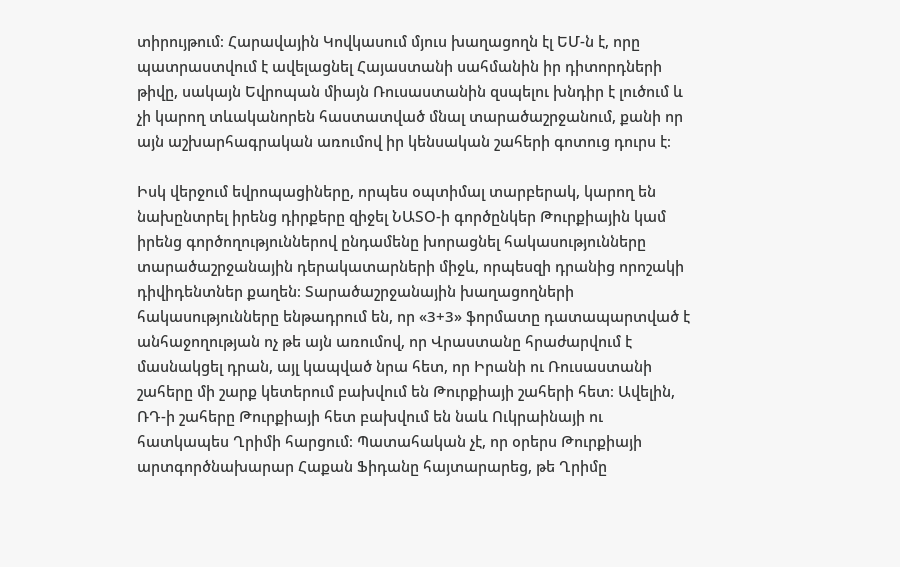տիրույթում։ Հարավային Կովկասում մյուս խաղացողն էլ ԵՄ-ն է, որը պատրաստվում է ավելացնել Հայաստանի սահմանին իր դիտորդների թիվը, սակայն Եվրոպան միայն Ռուսաստանին զսպելու խնդիր է լուծում և չի կարող տևականորեն հաստատված մնալ տարածաշրջանում, քանի որ այն աշխարհագրական առումով իր կենսական շահերի գոտուց դուրս է։

Իսկ վերջում եվրոպացիները, որպես օպտիմալ տարբերակ, կարող են նախընտրել իրենց դիրքերը զիջել ՆԱՏՕ-ի գործընկեր Թուրքիային կամ իրենց գործողություններով ընդամենը խորացնել հակասությունները տարածաշրջանային դերակատարների միջև, որպեսզի դրանից որոշակի դիվիդենտներ քաղեն։ Տարածաշրջանային խաղացողների հակասությունները ենթադրում են, որ «3+3» ֆորմատը դատապարտված է անհաջողության ոչ թե այն առումով, որ Վրաստանը հրաժարվում է մասնակցել դրան, այլ կապված նրա հետ, որ Իրանի ու Ռուսաստանի շահերը մի շարք կետերում բախվում են Թուրքիայի շահերի հետ։ Ավելին, ՌԴ-ի շահերը Թուրքիայի հետ բախվում են նաև Ուկրաինայի ու հատկապես Ղրիմի հարցում։ Պատահական չէ, որ օրերս Թուրքիայի արտգործնախարար Հաքան Ֆիդանը հայտարարեց, թե Ղրիմը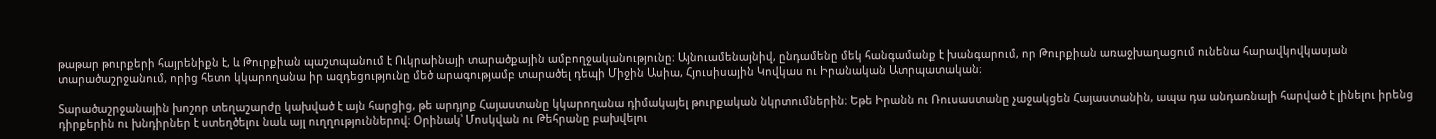թաթար թուրքերի հայրենիքն է, և Թուրքիան պաշտպանում է Ուկրաինայի տարածքային ամբողջականությունը։ Այնուամենայնիվ, ընդամենը մեկ հանգամանք է խանգարում, որ Թուրքիան առաջխաղացում ունենա հարավկովկասյան տարածաշրջանում, որից հետո կկարողանա իր ազդեցությունը մեծ արագությամբ տարածել դեպի Միջին Ասիա, Հյուսիսային Կովկաս ու Իրանական Ատրպատական։

Տարածաշրջանային խոշոր տեղաշարժը կախված է այն հարցից, թե արդյոք Հայաստանը կկարողանա դիմակայել թուրքական նկրտումներին։ Եթե Իրանն ու Ռուսաստանը չաջակցեն Հայաստանին, ապա դա անդառնալի հարված է լինելու իրենց դիրքերին ու խնդիրներ է ստեղծելու նաև այլ ուղղություններով։ Օրինակ՝ Մոսկվան ու Թեհրանը բախվելու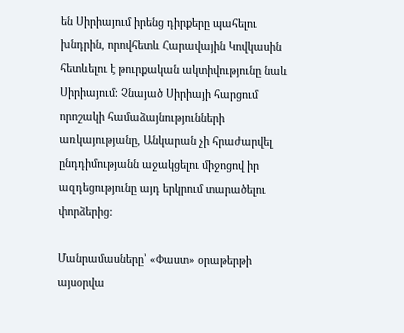են Սիրիայում իրենց դիրքերը պահելու խնդրին, որովհետև Հարավային Կովկասին հետևելու է թուրքական ակտիվությունը նաև Սիրիայում։ Չնայած Սիրիայի հարցում որոշակի համաձայնությունների առկայությանը, Անկարան չի հրաժարվել ընդդիմությանն աջակցելու միջոցով իր ազդեցությունը այդ երկրում տարածելու փորձերից:

Մանրամասները՝ «Փաստ» օրաթերթի այսօրվա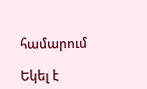համարում

Եկել է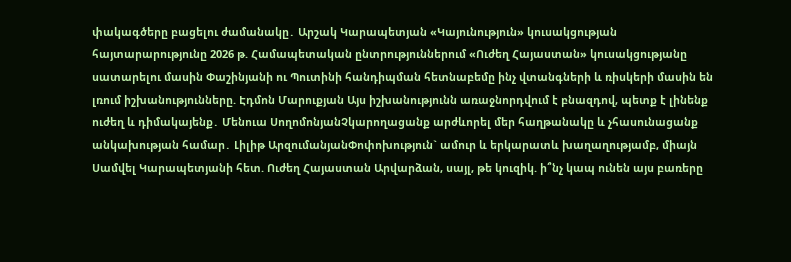փակագծերը բացելու ժամանակը․ Արշակ Կարապետյան «Կայունություն» կուսակցության հայտարարությունը 2026 թ. Համապետական ընտրություններում «Ուժեղ Հայաստան» կուսակցությանը սատարելու մասին Փաշինյանի ու Պուտինի հանդիպման հետնաբեմը ինչ վտանգների և ռիսկերի մասին են լռում իշխանությունները. Էդմոն Մարուքյան Այս իշխանությունն առաջնորդվում է բնազդով, պետք է լինենք ուժեղ և դիմակայենք․ Մենուա ՍողոմոնյանՉկարողացանք արժևորել մեր հաղթանակը և չհասունացանք անկախության համար․ Լիլիթ ԱրզումանյանՓոփոխություն` ամուր և երկարատև խաղաղությամբ, միայն Սամվել Կարապետյանի հետ. Ուժեղ Հայաստան Արվարձան, սայլ, թե կուզիկ. ի՞նչ կապ ունեն այս բառերը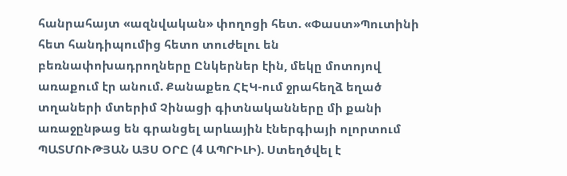հանրահայտ «ազնվական» փողոցի հետ. «Փաստ»Պուտինի հետ հանդիպումից հետո տուժելու են բեռնափոխադրողները Ընկերներ էին, մեկը մոտոյով առաքում էր անում. Քանաքեռ ՀԷԿ-ում ջրահեղձ եղած տղաների մտերիմ Չինացի գիտնականները մի քանի առաջընթաց են գրանցել արևային էներգիայի ոլորտում ՊԱՏՄՈՒԹՅԱՆ ԱՅՍ ՕՐԸ (4 ԱՊՐԻԼԻ). Ստեղծվել է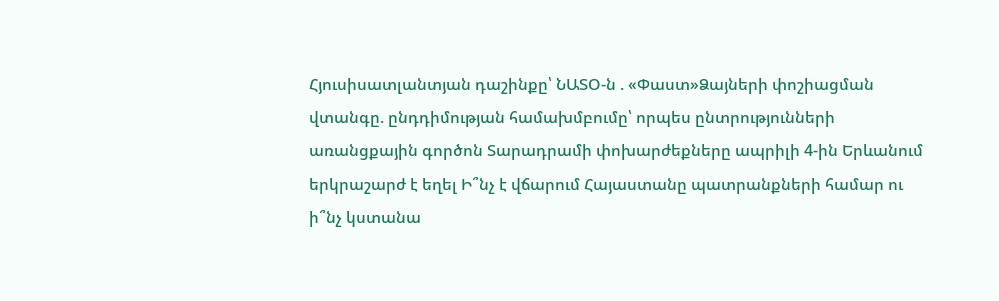Հյուսիսատլանտյան դաշինքը՝ ՆԱՏՕ-ն . «Փաստ»Ձայների փոշիացման վտանգը. ընդդիմության համախմբումը՝ որպես ընտրությունների առանցքային գործոն Տարադրամի փոխարժեքները ապրիլի 4-ին Երևանում երկրաշարժ է եղել Ի՞նչ է վճարում Հայաստանը պատրանքների համար ու ի՞նչ կստանա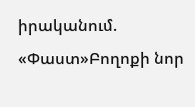իրականում. «Փաստ»Բողոքի նոր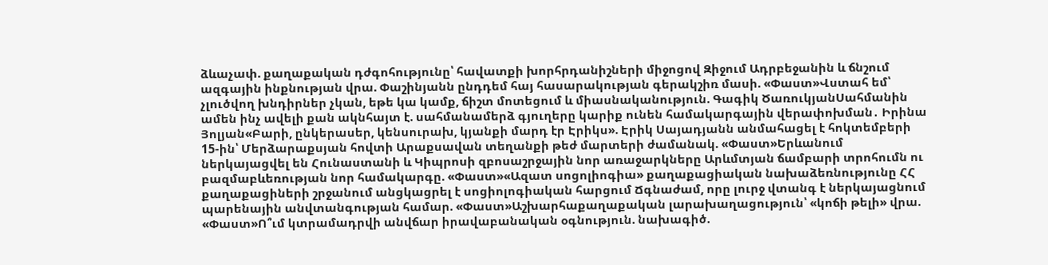ձևաչափ. քաղաքական դժգոհությունը՝ հավատքի խորհրդանիշների միջոցով Զիջում Ադրբեջանին և ճնշում ազգային ինքնության վրա. Փաշինյանն ընդդեմ հայ հասարակության գերակշիռ մասի. «Փաստ»Վստահ եմ՝ չլուծվող խնդիրներ չկան, եթե կա կամք, ճիշտ մոտեցում և միասնականություն. Գագիկ ԾառուկյանՍահմանին ամեն ինչ ավելի քան ակնհայտ է. սահմանամերձ գյուղերը կարիք ունեն համակարգային վերափոխման․ Իրինա Յոլյան«Բարի, ընկերասեր, կենսուրախ, կյանքի մարդ էր Էրիկս». Էրիկ Սայադյանն անմահացել է հոկտեմբերի 15-ին՝ Մերձարաքսյան հովտի Արաքսավան տեղանքի թեժ մարտերի ժամանակ. «Փաստ»Երևանում ներկայացվել են Հունաստանի և Կիպրոսի զբոսաշրջային նոր առաջարկները Արևմտյան ճամբարի տրոհումն ու բազմաբևեռության նոր համակարգը. «Փաստ»«Ազատ սոցոլիոգիա» քաղաքացիական նախաձեռնությունը ՀՀ քաղաքացիների շրջանում անցկացրել է սոցիոլոգիական հարցում Ճգնաժամ, որը լուրջ վտանգ է ներկայացնում պարենային անվտանգության համար. «Փաստ»Աշխարհաքաղաքական լարախաղացություն՝ «կոճի թելի» վրա. «Փաստ»Ո՞ւմ կտրամադրվի անվճար իրավաբանական օգնություն. նախագիծ.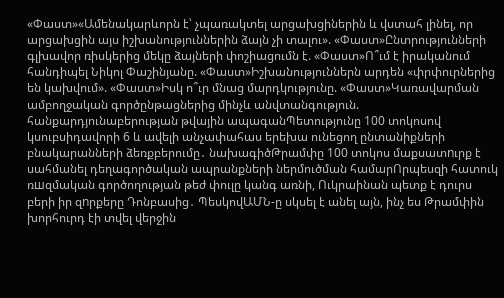«Փաստ»«Ամենակարևորն է՝ չպառակտել արցախցիներին և վստահ լինել, որ արցախցին այս իշխանություններին ձայն չի տալու». «Փաստ»Ընտրությունների գլխավոր ռիսկերից մեկը ձայների փոշիացումն է. «Փաստ»Ո՞ւմ է իրականում հանդիպել Նիկոլ Փաշինյանը. «Փաստ»Իշխանություններն արդեն «փրփուրներից են կախվում». «Փաստ»Իսկ ո՞ւր մնաց մարդկությունը. «Փաստ»Կառավարման ամբողջական գործընթացներից մինչև անվտանգություն. հանքարդյունաբերության թվային ապագանՊետությունը 100 տոկոսով կսուբսիդավորի 6 և ավելի անչափահաս երեխա ունեցող ընտանիքների բնակարանների ձեռքբերումը․ նախագիծԹրամփը 100 տոկոս մաքսատnւրք է սահմանել դեղագործական ապրանքների ներմուծման համարՈրպեսզի հատուկ ռшզմական գործողության թեժ փուլը կանգ առնի, Ուկրաինան պետք է դուրս բերի իր զnրքերը Դոնբասից․ ՊեսկովԱՄՆ-ը սկսել է անել այն, ինչ ես Թրամփին խորհուրդ էի տվել վերջին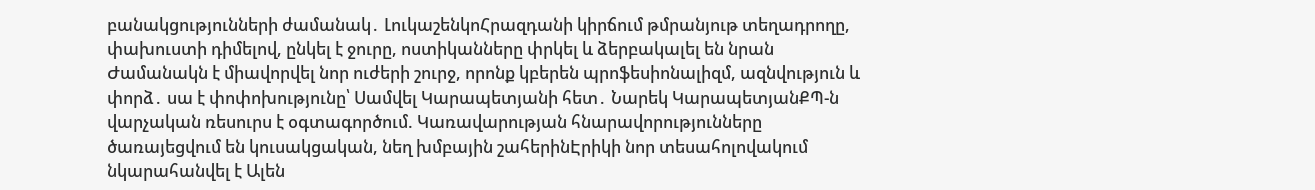բանակցությունների ժամանակ․ ԼուկաշենկոՀրազդանի կիրճում թմրանյութ տեղադրողը, փախուստի դիմելով, ընկել է ջուրը, ոստիկանները փրկել և ձերբակալել են նրան Ժամանակն է միավորվել նոր ուժերի շուրջ, որոնք կբերեն պրոֆեսիոնալիզմ, ազնվություն և փորձ․ սա է փոփոխությունը՝ Սամվել Կարապետյանի հետ․ Նարեկ ԿարապետյանՔՊ-ն վարչական ռեսուրս է օգտագործում. Կառավարության հնարավորությունները ծառայեցվում են կուսակցական, նեղ խմբային շահերինԷրիկի նոր տեսահոլովակում նկարահանվել է Ալեն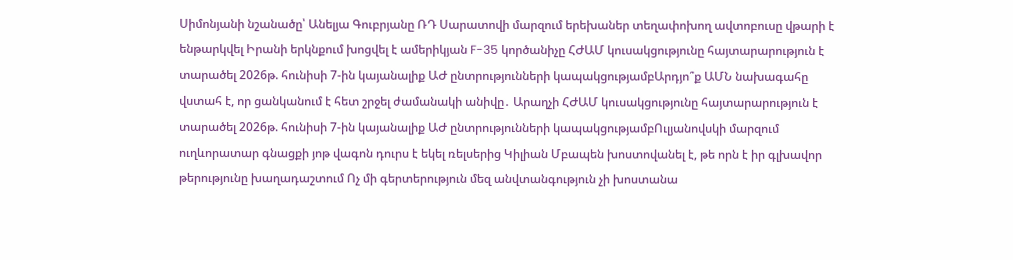Սիմոնյանի նշանածը՝ Անելյա Գուբրյանը ՌԴ Սարատովի մարզում երեխաներ տեղափոխող ավտոբուսը վթարի է ենթարկվել Իրանի երկնքում խոցվել է ամերիկյան F-35 կործանիչը ՀԺԱՄ կուսակցությունը հայտարարություն է տարածել 2026թ. հունիսի 7-ին կայանալիք ԱԺ ընտրությունների կապակցությամբԱրդյո՞ք ԱՄՆ նախագահը վստահ է, որ ցանկանում է հետ շրջել ժամանակի անիվը․ Արաղչի ՀԺԱՄ կուսակցությունը հայտարարություն է տարածել 2026թ. հունիսի 7-ին կայանալիք ԱԺ ընտրությունների կապակցությամբՈւլյանովսկի մարզում ուղևորատար գնացքի յոթ վագոն դուրս է եկել ռելսերից Կիլիան Մբապեն խոստովանել է, թե որն է իր գլխավոր թերությունը խաղադաշտում Ոչ մի գերտերություն մեզ անվտանգություն չի խոստանա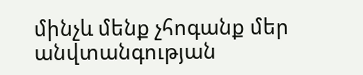մինչև մենք չհոգանք մեր անվտանգության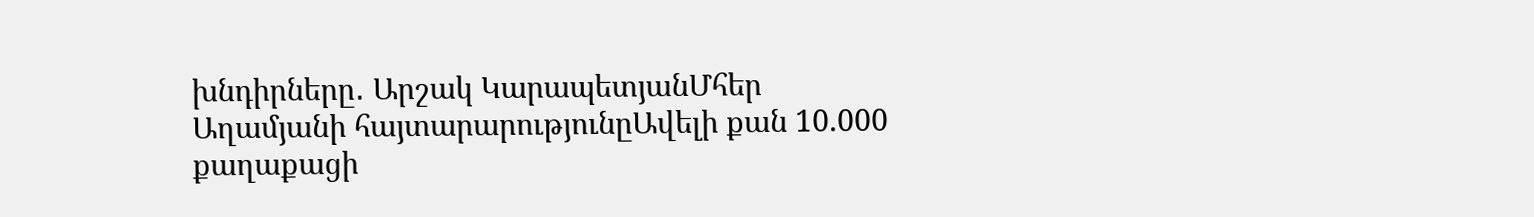խնդիրները․ Արշակ ԿարապետյանՄհեր Աղամյանի հայտարարությունըԱվելի քան 10.000 քաղաքացի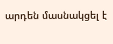արդեն մասնակցել է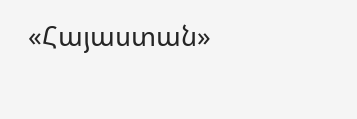«Հայաստան»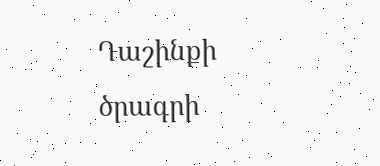Դաշինքի ծրագրի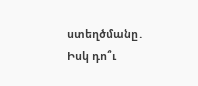ստեղծմանը․ Իսկ դո՞ւ